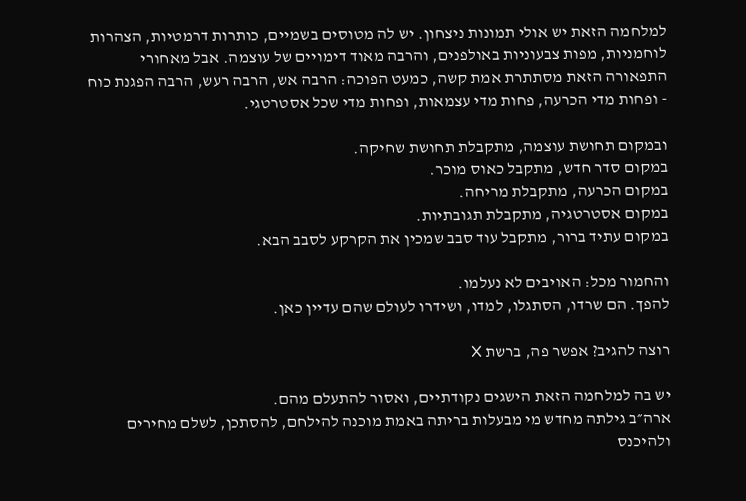למלחמה הזאת יש אולי תמונות ניצחון. יש לה מטוסים בשמיים, כותרות דרמטיות, הצהרות לוחמניות, מפות צבעוניות באולפנים, והרבה מאוד דימויים של עוצמה. אבל מאחורי התפאורה הזאת מסתתרת אמת קשה, כמעט הפוכה: הרבה אש, הרבה רעש, הרבה הפגנת כוח - ופחות מדי הכרעה, פחות מדי עצמאות, ופחות מדי שכל אסטרטגי.

ובמקום תחושת עוצמה, מתקבלת תחושת שחיקה.
במקום סדר חדש, מתקבל כאוס מוכר.
במקום הכרעה, מתקבלת מריחה.
במקום אסטרטגיה, מתקבלת תגובתיות.
במקום עתיד ברור, מתקבל עוד סבב שמכין את הקרקע לסבב הבא.

והחמור מכל: האויבים לא נעלמו.
להפך. הם שרדו, הסתגלו, למדו, ושידרו לעולם שהם עדיין כאן.

רוצה להגיב? אפשר פה, ברשת X

יש בה למלחמה הזאת הישגים נקודתיים, ואסור להתעלם מהם.
ארה״ב גילתה מחדש מי מבעלות בריתה באמת מוכנה להילחם, להסתכן, לשלם מחירים ולהיכנס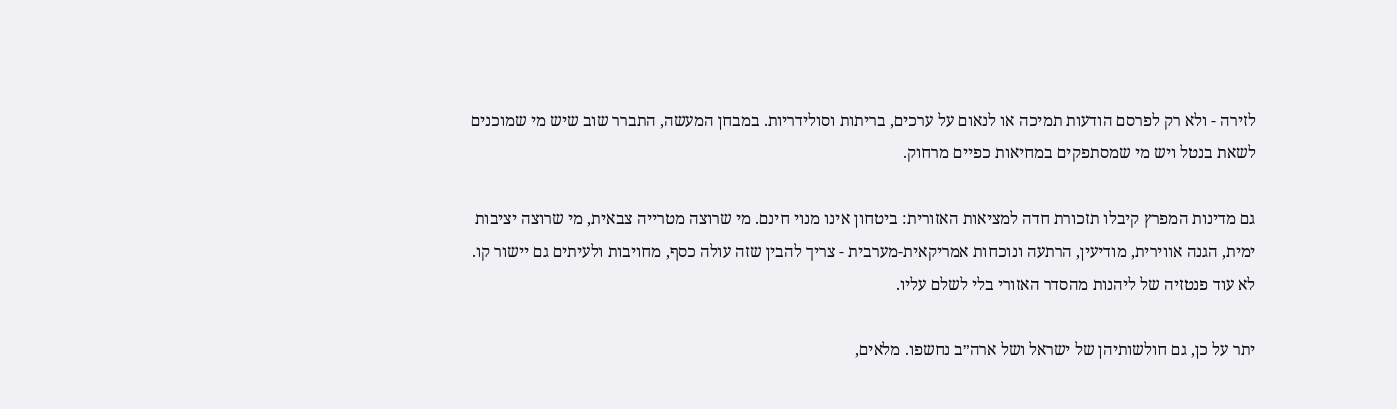לזירה - ולא רק לפרסם הודעות תמיכה או לנאום על ערכים, בריתות וסולידריות. במבחן המעשה, התברר שוב שיש מי שמוכנים לשאת בנטל ויש מי שמסתפקים במחיאות כפיים מרחוק.

גם מדינות המפרץ קיבלו תזכורת חדה למציאות האזורית: ביטחון אינו מנוי חינם. מי שרוצה מטרייה צבאית, מי שרוצה יציבות ימית, הגנה אווירית, מודיעין, הרתעה ונוכחות אמריקאית-מערבית - צריך להבין שזה עולה כסף, מחויבות ולעיתים גם יישור קו. לא עוד פנטזיה של ליהנות מהסדר האזורי בלי לשלם עליו.

יתר על כן, גם חולשותיהן של ישראל ושל ארה״ב נחשפו. מלאים,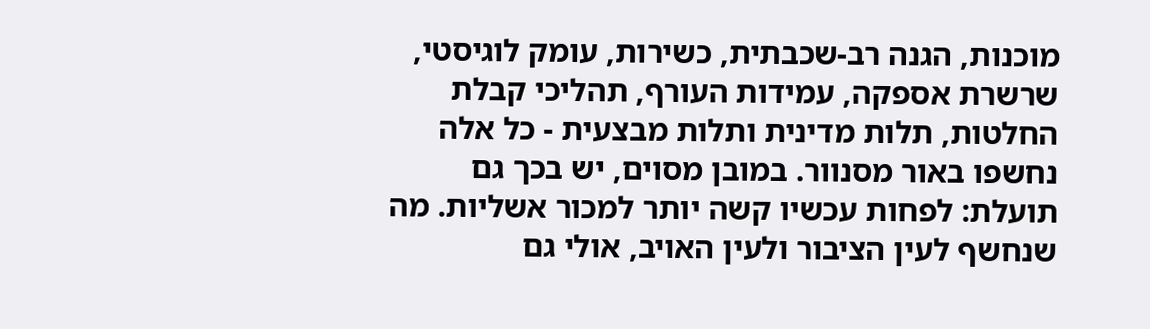מוכנות, הגנה רב-שכבתית, כשירות, עומק לוגיסטי, שרשרת אספקה, עמידות העורף, תהליכי קבלת החלטות, תלות מדינית ותלות מבצעית - כל אלה נחשפו באור מסנוור. במובן מסוים, יש בכך גם תועלת: לפחות עכשיו קשה יותר למכור אשליות. מה שנחשף לעין הציבור ולעין האויב, אולי גם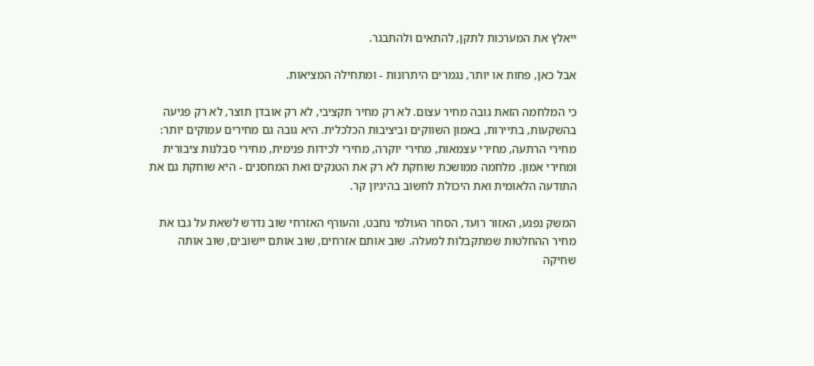ייאלץ את המערכות לתקן, להתאים ולהתבגר.

אבל כאן, פחות או יותר, נגמרים היתרונות - ומתחילה המציאות.

כי המלחמה הזאת גובה מחיר עצום. לא רק מחיר תקציבי, לא רק אובדן תוצר, לא רק פגיעה בהשקעות, בתיירות, באמון השווקים וביציבות הכלכלית. היא גובה גם מחירים עמוקים יותר: מחירי הרתעה, מחירי עצמאות, מחירי יוקרה, מחירי לכידות פנימית, מחירי סבלנות ציבורית ומחירי אמון. מלחמה ממושכת שוחקת לא רק את הטנקים ואת המחסנים - היא שוחקת גם את התודעה הלאומית ואת היכולת לחשוב בהיגיון קר.

המשק נפגע, האזור רועד, הסחר העולמי נחבט, והעורף האזרחי שוב נדרש לשאת על גבו את מחיר ההחלטות שמתקבלות למעלה. שוב אותם אזרחים, שוב אותם יישובים, שוב אותה שחיקה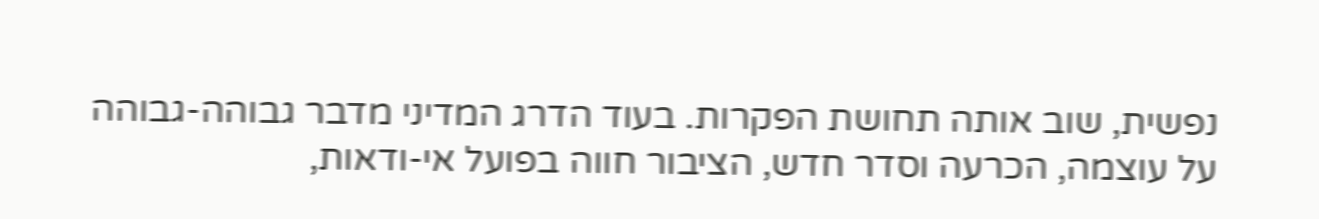נפשית, שוב אותה תחושת הפקרות. בעוד הדרג המדיני מדבר גבוהה-גבוהה על עוצמה, הכרעה וסדר חדש, הציבור חווה בפועל אי-ודאות,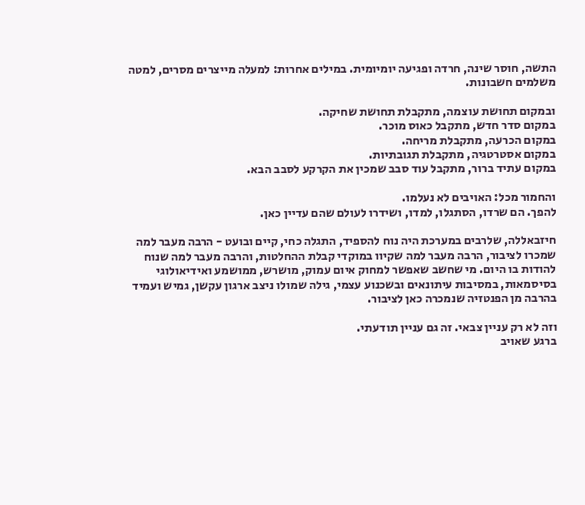התשה, חוסר שינה, חרדה ופגיעה יומיומית. במילים אחרות: למעלה מייצרים מסרים, למטה משלמים חשבונות.

ובמקום תחושת עוצמה, מתקבלת תחושת שחיקה.
במקום סדר חדש, מתקבל כאוס מוכר.
במקום הכרעה, מתקבלת מריחה.
במקום אסטרטגיה, מתקבלת תגובתיות.
במקום עתיד ברור, מתקבל עוד סבב שמכין את הקרקע לסבב הבא.

והחמור מכל: האויבים לא נעלמו.
להפך. הם שרדו, הסתגלו, למדו, ושידרו לעולם שהם עדיין כאן.

חיזבאללה, שלרבים במערכת היה נוח להספיד, התגלה כחי, קיים ובועט - הרבה מעבר למה שמכרו לציבור, הרבה מעבר למה שקיוו במוקדי קבלת ההחלטות, והרבה מעבר למה שנוח להודות בו היום. מי שחשב שאפשר למחוק איום עמוק, מושרש, ממושמע ואידיאולוגי בסיסמאות, במסיבות עיתונאים ובשכנוע עצמי, גילה שמולו ניצב ארגון עקשן, גמיש ועמיד בהרבה מן הפנטזיה שנמכרה כאן לציבור.

וזה לא רק עניין צבאי. זה גם עניין תודעתי.
ברגע שאויב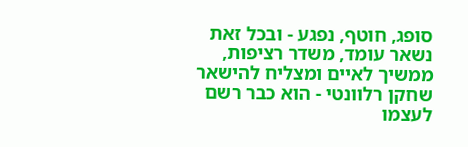סופג, חוטף, נפגע - ובכל זאת נשאר עומד, משדר רציפות, ממשיך לאיים ומצליח להישאר שחקן רלוונטי - הוא כבר רשם לעצמו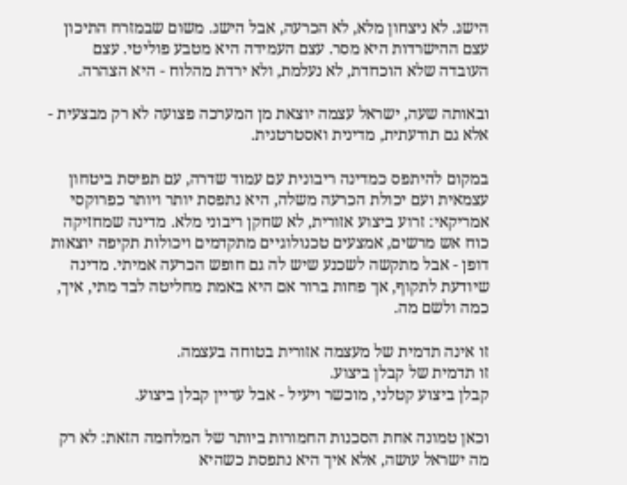הישג. לא ניצחון מלא, לא הכרעה, אבל הישג. משום שבמזרח התיכון עצם ההישרדות היא מסר. עצם העמידה היא מטבע פוליטי. עצם העובדה שלא הוכחדת, לא נעלמת, ולא ירדת מהלוח - היא הצהרה.

ובאותה שעה, ישראל עצמה יוצאת מן המערכה פצועה לא רק מבצעית - אלא גם תודעתית, מדינית ואסטרטגית.

במקום להיתפס כמדינה ריבונית עם עמוד שדרה, עם תפיסת ביטחון עצמאית ועם יכולת הכרעה משלה, היא נתפסת יותר ויותר כפרוקסי אמריקאי: זרוע ביצוע אזורית, לא שחקן ריבוני מלא. מדינה שמחזיקה כוח אש מרשים, אמצעים טכנולוגיים מתקדמים ויכולות תקיפה יוצאות דופן - אבל מתקשה לשכנע שיש לה גם חופש הכרעה אמיתי. מדינה שיודעת לתקוף, אך פחות ברור אם היא באמת מחליטה לבד מתי, איך, כמה ולשם מה.

זו אינה תדמית של מעצמה אזורית בטוחה בעצמה.
זו תדמית של קבלן ביצוע.
קבלן ביצוע קטלני, מוכשר ויעיל - אבל עדיין קבלן ביצוע.

וכאן טמונה אחת הסכנות החמורות ביותר של המלחמה הזאת: לא רק מה ישראל עושה, אלא איך היא נתפסת כשהיא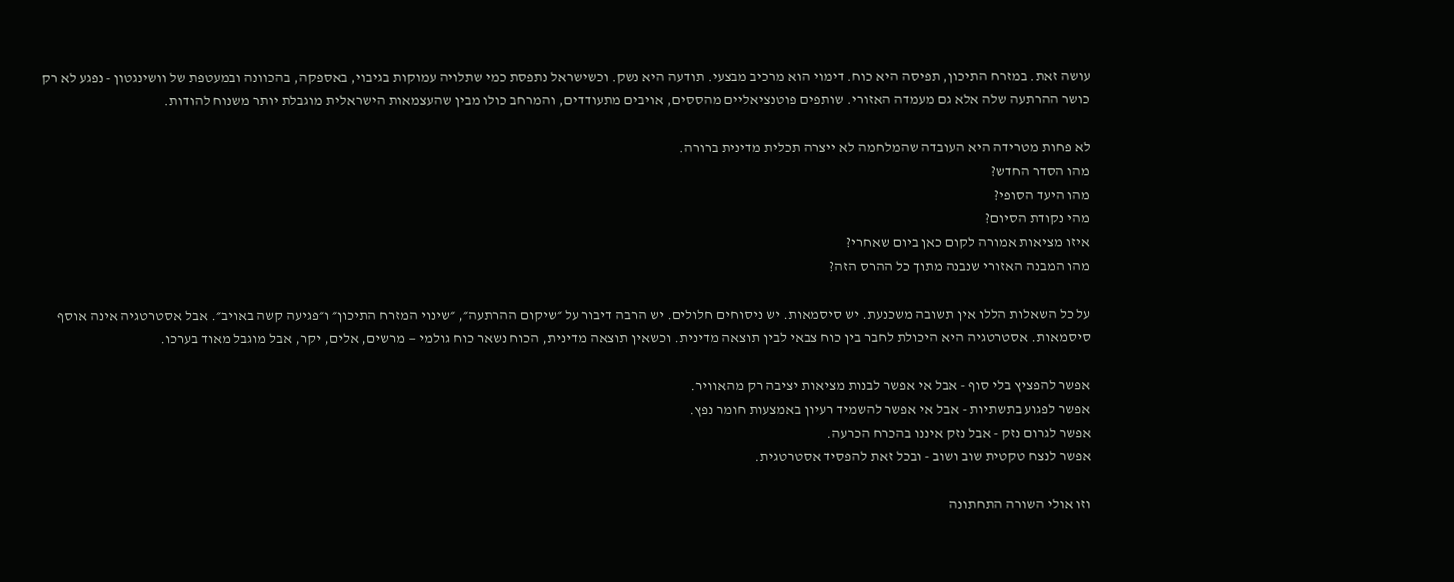עושה זאת. במזרח התיכון, תפיסה היא כוח. דימוי הוא מרכיב מבצעי. תודעה היא נשק. וכשישראל נתפסת כמי שתלויה עמוקות בגיבוי, באספקה, בהכוונה ובמעטפת של וושינגטון - נפגע לא רק כושר ההרתעה שלה אלא גם מעמדה האזורי. שותפים פוטנציאליים מהססים, אויבים מתעודדים, והמרחב כולו מבין שהעצמאות הישראלית מוגבלת יותר משנוח להודות.

לא פחות מטרידה היא העובדה שהמלחמה לא ייצרה תכלית מדינית ברורה.
מהו הסדר החדש?
מהו היעד הסופי?
מהי נקודת הסיום?
איזו מציאות אמורה לקום כאן ביום שאחרי?
מהו המבנה האזורי שנבנה מתוך כל ההרס הזה?

על כל השאלות הללו אין תשובה משכנעת. יש סיסמאות. יש ניסוחים חלולים. יש הרבה דיבור על ״שיקום ההרתעה״, ״שינוי המזרח התיכון״ ו״פגיעה קשה באויב״. אבל אסטרטגיה אינה אוסף סיסמאות. אסטרטגיה היא היכולת לחבר בין כוח צבאי לבין תוצאה מדינית. וכשאין תוצאה מדינית, הכוח נשאר כוח גולמי — מרשים, אלים, יקר, אבל מוגבל מאוד בערכו.

אפשר להפציץ בלי סוף - אבל אי אפשר לבנות מציאות יציבה רק מהאוויר.
אפשר לפגוע בתשתיות - אבל אי אפשר להשמיד רעיון באמצעות חומר נפץ.
אפשר לגרום נזק - אבל נזק איננו בהכרח הכרעה.
אפשר לנצח טקטית שוב ושוב - ובכל זאת להפסיד אסטרטגית.

וזו אולי השורה התחתונה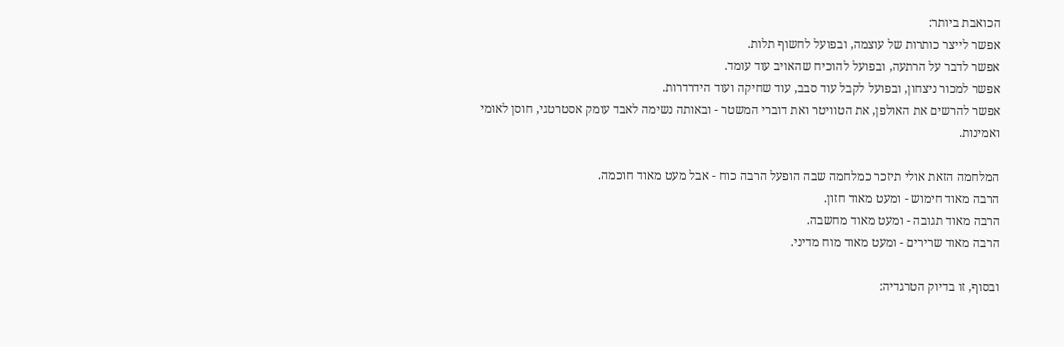הכואבת ביותר:
אפשר לייצר כותרות של עוצמה, ובפועל לחשוף תלות.
אפשר לדבר על הרתעה, ובפועל להוכיח שהאויב עוד עומד.
אפשר למכור ניצחון, ובפועל לקבל עוד סבב, עוד שחיקה ועוד הידרדרות.
אפשר להרשים את האולפן, את הטוויטר ואת דוברי המשטר - ובאותה נשימה לאבד עומק אסטרטגי, חוסן לאומי ואמינות.

המלחמה הזאת אולי תיזכר כמלחמה שבה הופעל הרבה כוח - אבל מעט מאוד חוכמה.
הרבה מאוד חימוש - ומעט מאוד חזון.
הרבה מאוד תגובה - ומעט מאוד מחשבה.
הרבה מאוד שרירים - ומעט מאוד מוח מדיני.

ובסוף, זו בדיוק הטרגדיה: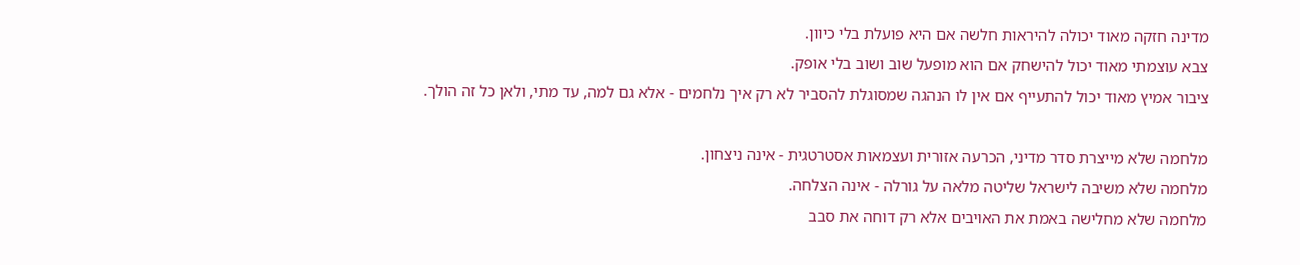מדינה חזקה מאוד יכולה להיראות חלשה אם היא פועלת בלי כיוון.
צבא עוצמתי מאוד יכול להישחק אם הוא מופעל שוב ושוב בלי אופק.
ציבור אמיץ מאוד יכול להתעייף אם אין לו הנהגה שמסוגלת להסביר לא רק איך נלחמים - אלא גם למה, עד מתי, ולאן כל זה הולך.

מלחמה שלא מייצרת סדר מדיני, הכרעה אזורית ועצמאות אסטרטגית - אינה ניצחון.
מלחמה שלא משיבה לישראל שליטה מלאה על גורלה - אינה הצלחה.
מלחמה שלא מחלישה באמת את האויבים אלא רק דוחה את סבב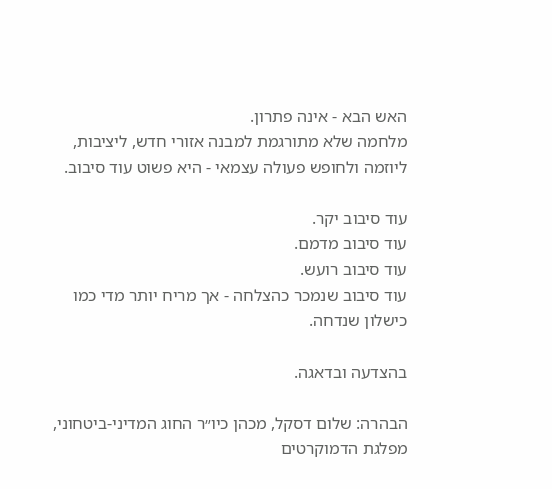האש הבא - אינה פתרון.
מלחמה שלא מתורגמת למבנה אזורי חדש, ליציבות, ליוזמה ולחופש פעולה עצמאי - היא פשוט עוד סיבוב.

עוד סיבוב יקר.
עוד סיבוב מדמם.
עוד סיבוב רועש.
עוד סיבוב שנמכר כהצלחה - אך מריח יותר מדי כמו כישלון שנדחה.

בהצדעה ובדאגה.

הבהרה: שלום דסקל, מכהן כיו״ר החוג המדיני-ביטחוני, מפלגת הדמוקרטים